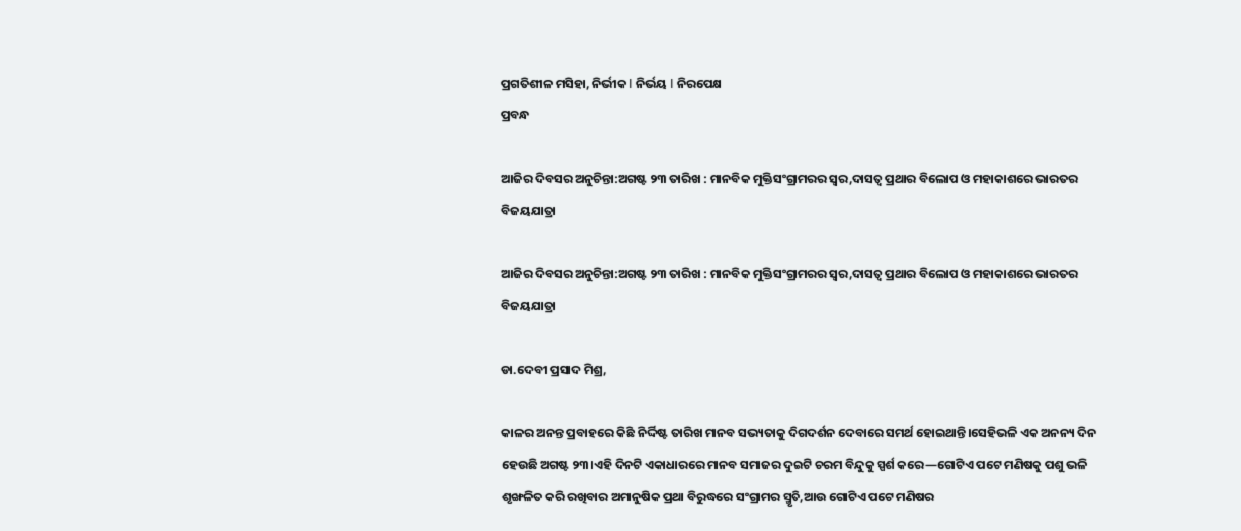ପ୍ରଗତିଶୀଳ ମସିହା, ନିର୍ଭୀକ I ନିର୍ଭୟ I ନିରପେକ୍ଷ
ପ୍ରବନ୍ଧ

ଆଜିର ଦିବସର ଅନୁଚିନ୍ତା:ଅଗଷ୍ଟ ୨୩ ତାରିଖ : ମାନବିକ ମୁକ୍ତିସଂଗ୍ରାମରର ସ୍ୱର,ଦାସତ୍ୱ ପ୍ରଥାର ବିଲୋପ ଓ ମହାକାଶରେ ଭାରତର ବିଜୟଯାତ୍ରା

ଆଜିର ଦିବସର ଅନୁଚିନ୍ତା:ଅଗଷ୍ଟ ୨୩ ତାରିଖ : ମାନବିକ ମୁକ୍ତିସଂଗ୍ରାମରର ସ୍ୱର,ଦାସତ୍ୱ ପ୍ରଥାର ବିଲୋପ ଓ ମହାକାଶରେ ଭାରତର ବିଜୟଯାତ୍ରା

ଡା.ଦେବୀ ପ୍ରସାଦ ମିଶ୍ର,

କାଳର ଅନନ୍ତ ପ୍ରବାହରେ କିଛି ନିର୍ଦ୍ଦିଷ୍ଟ ତାରିଖ ମାନବ ସଭ୍ୟତାକୁ ଦିଗଦର୍ଶନ ଦେବାରେ ସମର୍ଥ ହୋଇଥାନ୍ତି।ସେହିଭଳି ଏକ ଅନନ୍ୟ ଦିନ ହେଉଛି ଅଗଷ୍ଟ ୨୩।ଏହି ଦିନଟି ଏକାଧାରରେ ମାନବ ସମାଜର ଦୁଇଟି ଚରମ ବିନ୍ଦୁକୁ ସ୍ପର୍ଶ କରେ—ଗୋଟିଏ ପଟେ ମଣିଷକୁ ପଶୁ ଭଳି ଶୃଙ୍ଖଳିତ କରି ରଖିବାର ଅମାନୁଷିକ ପ୍ରଥା ବିରୁଦ୍ଧରେ ସଂଗ୍ରାମର ସ୍ମୃତି,ଆଉ ଗୋଟିଏ ପଟେ ମଣିଷର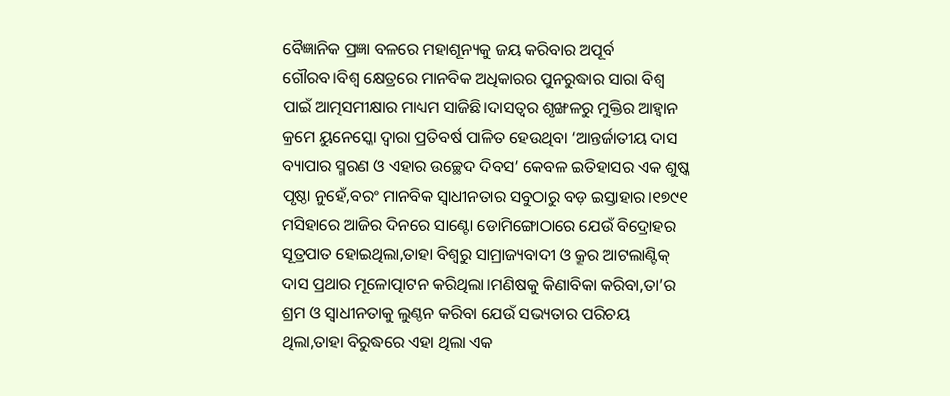ବୈଜ୍ଞାନିକ ପ୍ରଜ୍ଞା ବଳରେ ମହାଶୂନ୍ୟକୁ ଜୟ କରିବାର ଅପୂର୍ବ ଗୌରବ।ବିଶ୍ୱ କ୍ଷେତ୍ରରେ ମାନବିକ ଅଧିକାରର ପୁନରୁଦ୍ଧାର ସାରା ବିଶ୍ୱ ପାଇଁ ଆତ୍ମସମୀକ୍ଷାର ମାଧ୍ୟମ ସାଜିଛି।ଦାସତ୍ୱର ଶୃଙ୍ଖଳରୁ ମୁକ୍ତିର ଆହ୍ୱାନ କ୍ରମେ ୟୁନେସ୍କୋ ଦ୍ୱାରା ପ୍ରତିବର୍ଷ ପାଳିତ ହେଉଥିବା ‘ଆନ୍ତର୍ଜାତୀୟ ଦାସ ବ୍ୟାପାର ସ୍ମରଣ ଓ ଏହାର ଉଚ୍ଛେଦ ଦିବସ’ କେବଳ ଇତିହାସର ଏକ ଶୁଷ୍କ ପୃଷ୍ଠା ନୁହେଁ,ବରଂ ମାନବିକ ସ୍ୱାଧୀନତାର ସବୁଠାରୁ ବଡ଼ ଇସ୍ତାହାର।୧୭୯୧ ମସିହାରେ ଆଜିର ଦିନରେ ସାଣ୍ଟୋ ଡୋମିଙ୍ଗୋଠାରେ ଯେଉଁ ବିଦ୍ରୋହର ସୂତ୍ରପାତ ହୋଇଥିଲା,ତାହା ବିଶ୍ୱରୁ ସାମ୍ରାଜ୍ୟବାଦୀ ଓ କ୍ରୂର ଆଟଲାଣ୍ଟିକ୍ ଦାସ ପ୍ରଥାର ମୂଳୋତ୍ପାଟନ କରିଥିଲା।ମଣିଷକୁ କିଣାବିକା କରିବା,ତା’ର ଶ୍ରମ ଓ ସ୍ୱାଧୀନତାକୁ ଲୁଣ୍ଠନ କରିବା ଯେଉଁ ସଭ୍ୟତାର ପରିଚୟ ଥିଲା,ତାହା ବିରୁଦ୍ଧରେ ଏହା ଥିଲା ଏକ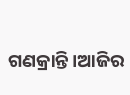ଗଣକ୍ରାନ୍ତି।ଆଜିର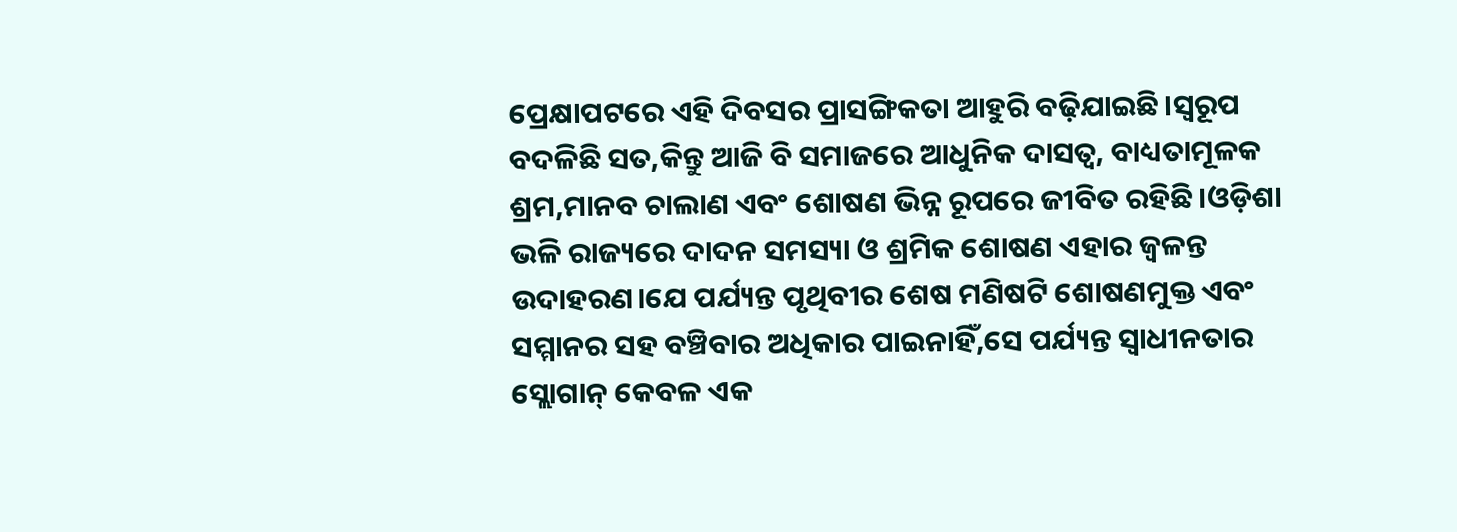ପ୍ରେକ୍ଷାପଟରେ ଏହି ଦିବସର ପ୍ରାସଙ୍ଗିକତା ଆହୁରି ବଢ଼ିଯାଇଛି।ସ୍ୱରୂପ ବଦଳିଛି ସତ,କିନ୍ତୁ ଆଜି ବି ସମାଜରେ ଆଧୁନିକ ଦାସତ୍ୱ, ବାଧ୍ୟତାମୂଳକ ଶ୍ରମ,ମାନବ ଚାଲାଣ ଏବଂ ଶୋଷଣ ଭିନ୍ନ ରୂପରେ ଜୀବିତ ରହିଛି।ଓଡ଼ିଶା ଭଳି ରାଜ୍ୟରେ ଦାଦନ ସମସ୍ୟା ଓ ଶ୍ରମିକ ଶୋଷଣ ଏହାର ଜ୍ୱଳନ୍ତ ଉଦାହରଣ।ଯେ ପର୍ଯ୍ୟନ୍ତ ପୃଥିବୀର ଶେଷ ମଣିଷଟି ଶୋଷଣମୁକ୍ତ ଏବଂ ସମ୍ମାନର ସହ ବଞ୍ଚିବାର ଅଧିକାର ପାଇନାହିଁ,ସେ ପର୍ଯ୍ୟନ୍ତ ସ୍ୱାଧୀନତାର ସ୍ଲୋଗାନ୍ କେବଳ ଏକ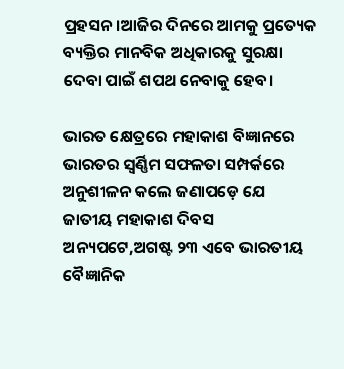ପ୍ରହସନ।ଆଜିର ଦିନରେ ଆମକୁ ପ୍ରତ୍ୟେକ ବ୍ୟକ୍ତିର ମାନବିକ ଅଧିକାରକୁ ସୁରକ୍ଷା ଦେବା ପାଇଁ ଶପଥ ନେବାକୁ ହେବ।

ଭାରତ କ୍ଷେତ୍ରରେ ମହାକାଶ ବିଜ୍ଞାନରେ ଭାରତର ସ୍ୱର୍ଣ୍ଣିମ ସଫଳତା ସମ୍ପର୍କରେ ଅନୁଶୀଳନ କଲେ ଜଣାପଡ଼େ ଯେ ଜାତୀୟ ମହାକାଶ ଦିବସ ଅନ୍ୟପଟେ,ଅଗଷ୍ଟ ୨୩ ଏବେ ଭାରତୀୟ ବୈଜ୍ଞାନିକ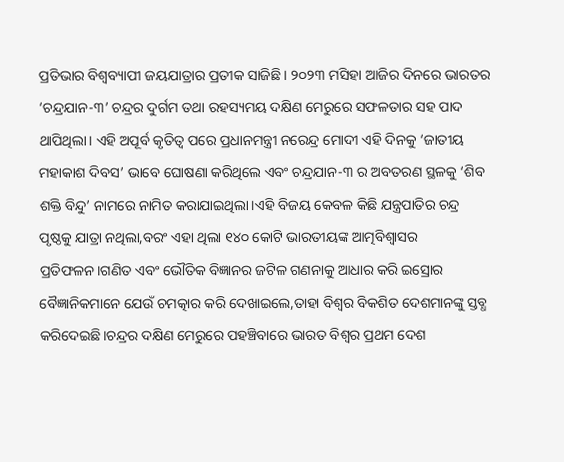ପ୍ରତିଭାର ବିଶ୍ଵବ୍ୟାପୀ ଜୟଯାତ୍ରାର ପ୍ରତୀକ ସାଜିଛି। ୨୦୨୩ ମସିହା ଆଜିର ଦିନରେ ଭାରତର ‘ଚନ୍ଦ୍ରଯାନ-୩’ ଚନ୍ଦ୍ରର ଦୁର୍ଗମ ତଥା ରହସ୍ୟମୟ ଦକ୍ଷିଣ ମେରୁରେ ସଫଳତାର ସହ ପାଦ ଥାପିଥିଲା। ଏହି ଅପୂର୍ବ କୃତିତ୍ୱ ପରେ ପ୍ରଧାନମନ୍ତ୍ରୀ ନରେନ୍ଦ୍ର ମୋଦୀ ଏହି ଦିନକୁ ‘ଜାତୀୟ ମହାକାଶ ଦିବସ’ ଭାବେ ଘୋଷଣା କରିଥିଲେ ଏବଂ ଚନ୍ଦ୍ରଯାନ-୩ ର ଅବତରଣ ସ୍ଥଳକୁ ‘ଶିବ ଶକ୍ତି ବିନ୍ଦୁ’ ନାମରେ ନାମିତ କରାଯାଇଥିଲା।ଏହି ବିଜୟ କେବଳ କିଛି ଯନ୍ତ୍ରପାତିର ଚନ୍ଦ୍ର ପୃଷ୍ଠକୁ ଯାତ୍ରା ନଥିଲା,ବରଂ ଏହା ଥିଲା ୧୪୦ କୋଟି ଭାରତୀୟଙ୍କ ଆତ୍ମବିଶ୍ୱାସର ପ୍ରତିଫଳନ।ଗଣିତ ଏବଂ ଭୌତିକ ବିଜ୍ଞାନର ଜଟିଳ ଗଣନାକୁ ଆଧାର କରି ଇସ୍ରୋର ବୈଜ୍ଞାନିକମାନେ ଯେଉଁ ଚମତ୍କାର କରି ଦେଖାଇଲେ,ତାହା ବିଶ୍ୱର ବିକଶିତ ଦେଶମାନଙ୍କୁ ସ୍ତବ୍ଧ କରିଦେଇଛି।ଚନ୍ଦ୍ରର ଦକ୍ଷିଣ ମେରୁରେ ପହଞ୍ଚିବାରେ ଭାରତ ବିଶ୍ୱର ପ୍ରଥମ ଦେଶ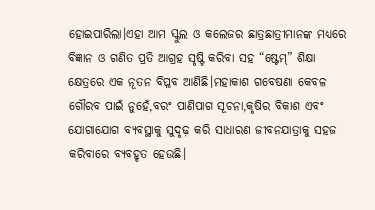ହୋଇପାରିଲା।ଏହା ଆମ ସ୍କୁଲ ଓ କଲେଜର ଛାତ୍ରଛାତ୍ରୀମାନଙ୍କ ମଧ୍ୟରେ ବିଜ୍ଞାନ ଓ ଗଣିତ ପ୍ରତି ଆଗ୍ରହ ସୃଷ୍ଟି କରିବା ସହ “ଷ୍ଟେମ୍” ଶିକ୍ଷା କ୍ଷେତ୍ରରେ ଏକ ନୂତନ ବିପ୍ଳବ ଆଣିଛି।ମହାକାଶ ଗବେଷଣା କେବଳ ଗୌରବ ପାଇଁ ନୁହେଁ,ବରଂ ପାଣିପାଗ ସୂଚନା,କୃଷିର ବିକାଶ ଏବଂ ଯୋଗାଯୋଗ ବ୍ୟବସ୍ଥାକୁ ସୁଦୃଢ଼ କରି ସାଧାରଣ ଜୀବନଯାତ୍ରାକୁ ସହଜ କରିବାରେ ବ୍ୟବହୃତ ହେଉଛି।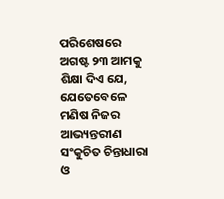ପରିଶେଷରେ ଅଗଷ୍ଟ ୨୩ ଆମକୁ ଶିକ୍ଷା ଦିଏ ଯେ, ଯେତେବେଳେ ମଣିଷ ନିଜର ଆଭ୍ୟନ୍ତରୀଣ ସଂକୁଚିତ ଚିନ୍ତାଧାରା ଓ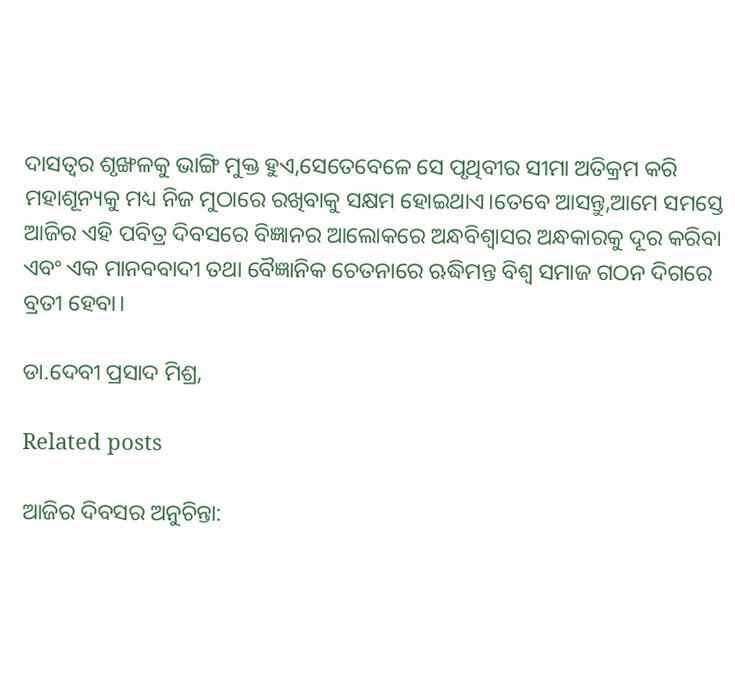ଦାସତ୍ୱର ଶୃଙ୍ଖଳକୁ ଭାଙ୍ଗି ମୁକ୍ତ ହୁଏ,ସେତେବେଳେ ସେ ପୃଥିବୀର ସୀମା ଅତିକ୍ରମ କରି ମହାଶୂନ୍ୟକୁ ମଧ୍ୟ ନିଜ ମୁଠାରେ ରଖିବାକୁ ସକ୍ଷମ ହୋଇଥାଏ।ତେବେ ଆସନ୍ତୁ,ଆମେ ସମସ୍ତେ ଆଜିର ଏହି ପବିତ୍ର ଦିବସରେ ବିଜ୍ଞାନର ଆଲୋକରେ ଅନ୍ଧବିଶ୍ୱାସର ଅନ୍ଧକାରକୁ ଦୂର କରିବା ଏବଂ ଏକ ମାନବବାଦୀ ତଥା ବୈଜ୍ଞାନିକ ଚେତନାରେ ଋଦ୍ଧିମନ୍ତ ବିଶ୍ୱ ସମାଜ ଗଠନ ଦିଗରେ ବ୍ରତୀ ହେବା।

ଡା.ଦେବୀ ପ୍ରସାଦ ମିଶ୍ର,

Related posts

ଆଜିର ଦିବସର ଅନୁଚିନ୍ତା: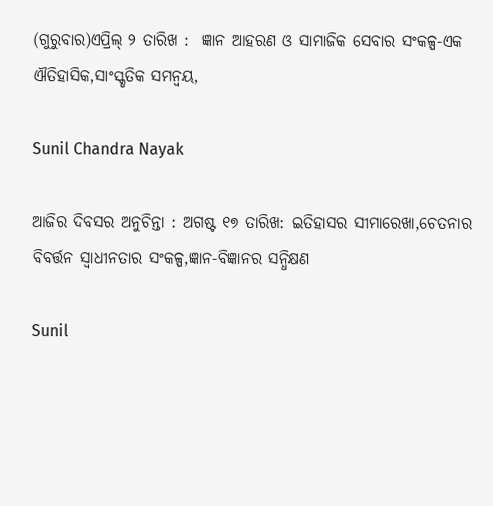(ଗୁରୁବାର)ଏପ୍ରିଲ୍ ୨ ତାରିଖ :  ଜ୍ଞାନ ଆହରଣ ଓ ସାମାଜିକ ସେବାର ସଂକଳ୍ପ-ଏକ ଐତିହାସିକ,ସାଂସ୍କୃତିକ ସମନ୍ୱୟ,

Sunil Chandra Nayak

ଆଜିର ଦିବସର ଅନୁଚିନ୍ତା : ଅଗଷ୍ଟ ୧୭ ତାରିଖ: ଇତିହାସର ସୀମାରେଖା,ଚେତନାର ବିବର୍ତ୍ତନ ସ୍ଵାଧୀନତାର ସଂକଳ୍ପ,ଜ୍ଞାନ-ବିଜ୍ଞାନର ସନ୍ଧିକ୍ଷଣ

Sunil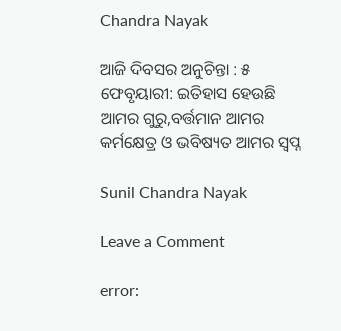Chandra Nayak

ଆଜି ଦିବସର ଅନୁଚିନ୍ତା : ୫ ଫେବୃୟାରୀ: ଇତିହାସ ହେଉଛି ଆମର ଗୁରୁ,ବର୍ତ୍ତମାନ ଆମର କର୍ମକ୍ଷେତ୍ର ଓ ଭବିଷ୍ୟତ ଆମର ସ୍ୱପ୍ନ

Sunil Chandra Nayak

Leave a Comment

error: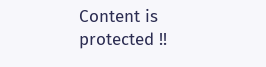Content is protected !!